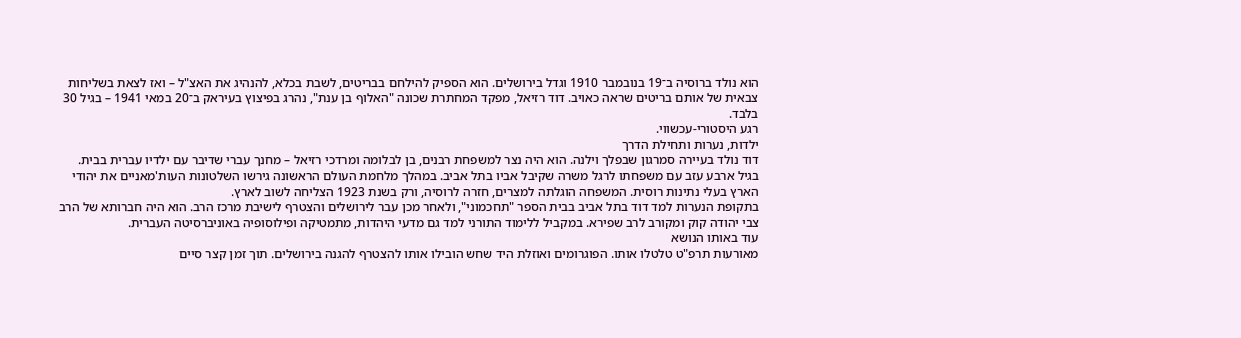הוא נולד ברוסיה ב־19 בנובמבר 1910 וגדל בירושלים. הוא הספיק להילחם בבריטים, לשבת בכלא, להנהיג את האצ"ל – ואז לצאת בשליחות צבאית של אותם בריטים שראה כאויב. דוד רזיאל, מפקד המחתרת שכונה "האלוף בן ענת", נהרג בפיצוץ בעיראק ב־20 במאי 1941 – בגיל 30 בלבד.
רגע היסטורי-עכשווי.
ילדות, נערות ותחילת הדרך
דוד נולד בעיירה סמרגון שבפלך וילנה. הוא היה נצר למשפחת רבנים, בן לבלומה ומרדכי רזיאל – מחנך עברי שדיבר עם ילדיו עברית בבית. בגיל ארבע עזב עם משפחתו לרגל משרה שקיבל אביו בתל אביב. במהלך מלחמת העולם הראשונה גירשו השלטונות העות'מאניים את יהודי הארץ בעלי נתינות רוסית. המשפחה הוגלתה למצרים, חזרה לרוסיה, ורק בשנת 1923 הצליחה לשוב לארץ.
בתקופת הנערות למד דוד בתל אביב בבית הספר "תחכמוני", ולאחר מכן עבר לירושלים והצטרף לישיבת מרכז הרב. הוא היה חברותא של הרב צבי יהודה קוק ומקורב לרב שפירא. במקביל ללימוד התורני למד גם מדעי היהדות, מתמטיקה ופילוסופיה באוניברסיטה העברית.
עוד באותו הנושא
מאורעות תרפ"ט טלטלו אותו. הפוגרומים ואוזלת היד שחש הובילו אותו להצטרף להגנה בירושלים. תוך זמן קצר סיים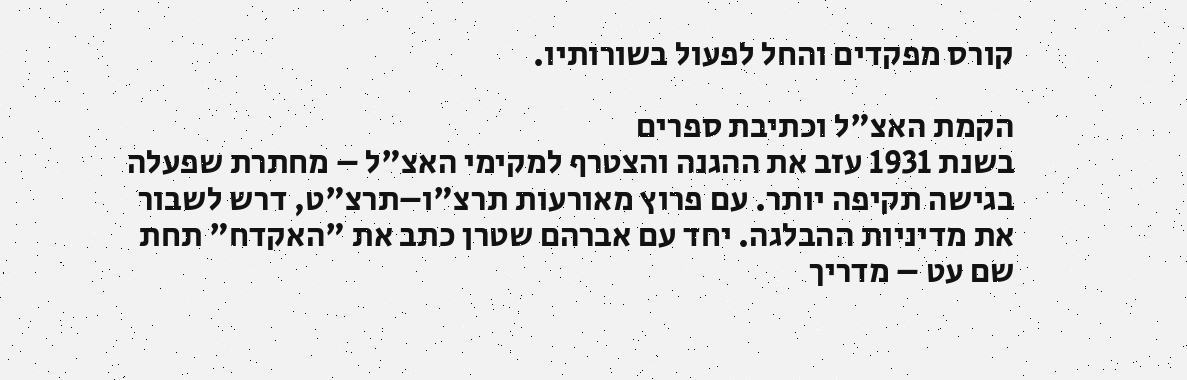קורס מפקדים והחל לפעול בשורותיו.

הקמת האצ"ל וכתיבת ספרים
בשנת 1931 עזב את ההגנה והצטרף למקימי האצ"ל – מחתרת שפעלה בגישה תקיפה יותר. עם פרוץ מאורעות תרצ"ו–תרצ"ט, דרש לשבור את מדיניות ההבלגה. יחד עם אברהם שטרן כתב את "האקדח" תחת שם עט – מדריך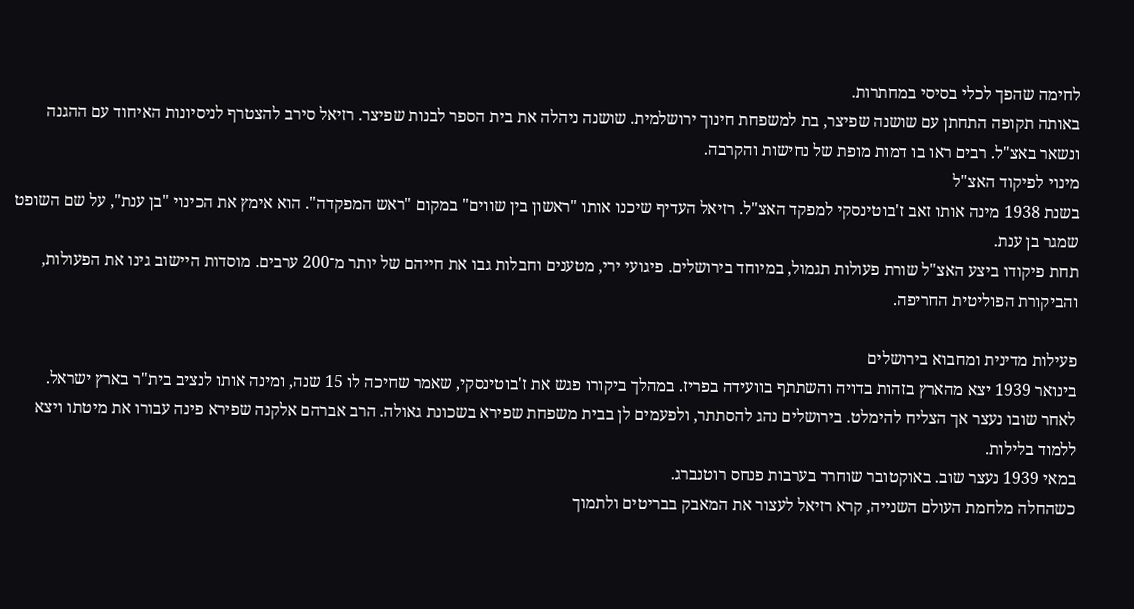לחימה שהפך לכלי בסיסי במחתרות.
באותה תקופה התחתן עם שושנה שפיצר, בת למשפחת חינוך ירושלמית. שושנה ניהלה את בית הספר לבנות שפיצר. רזיאל סירב להצטרף לניסיונות האיחוד עם ההגנה ונשאר באצ"ל. רבים ראו בו דמות מופת של נחישות והקרבה.
מינוי לפיקוד האצ"ל
בשנת 1938 מינה אותו זאב ז'בוטינסקי למפקד האצ"ל. רזיאל העדיף שיכנו אותו "ראשון בין שווים" במקום "ראש המפקדה". הוא אימץ את הכינוי "בן ענת", על שם השופט שמגר בן ענת.
תחת פיקודו ביצע האצ"ל שורת פעולות תגמול, במיוחד בירושלים. פיגועי ירי, מטענים וחבלות גבו את חייהם של יותר מ־200 ערבים. מוסדות היישוב גינו את הפעולות, והביקורת הפוליטית החריפה.

פעילות מדינית ומחבוא בירושלים
בינואר 1939 יצא מהארץ בזהות בדויה והשתתף בוועידה בפריז. במהלך ביקורו פגש את ז'בוטינסקי, שאמר שחיכה לו 15 שנה, ומינה אותו לנציב בית"ר בארץ ישראל.
לאחר שובו נעצר אך הצליח להימלט. בירושלים נהג להסתתר, ולפעמים לן בבית משפחת שפירא בשכונת גאולה. הרב אברהם אלקנה שפירא פינה עבורו את מיטתו ויצא ללמוד בלילות.
במאי 1939 נעצר שוב. באוקטובר שוחרר בערבות פנחס רוטנברג.
כשהחלה מלחמת העולם השנייה, קרא רזיאל לעצור את המאבק בבריטים ולתמוך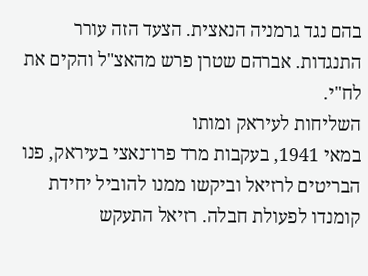בהם נגד גרמניה הנאצית. הצעד הזה עורר התנגדות. אברהם שטרן פרש מהאצ"ל והקים את לח"י.
השליחות לעיראק ומותו
במאי 1941, בעקבות מרד פרו־נאצי בעיראק, פנו הבריטים לרזיאל וביקשו ממנו להוביל יחידת קומנדו לפעולת חבלה. רזיאל התעקש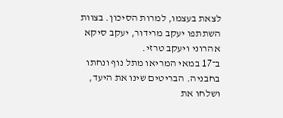לצאת בעצמו, למרות הסיכון. בצוות השתתפו יעקב מרידור, יעקב סיקא אהרוני ויעקב טרזי.
ב־17 במאי המריאו מתל נוף ונחתו בחבניה. הבריטים שינו את היעד, ושלחו את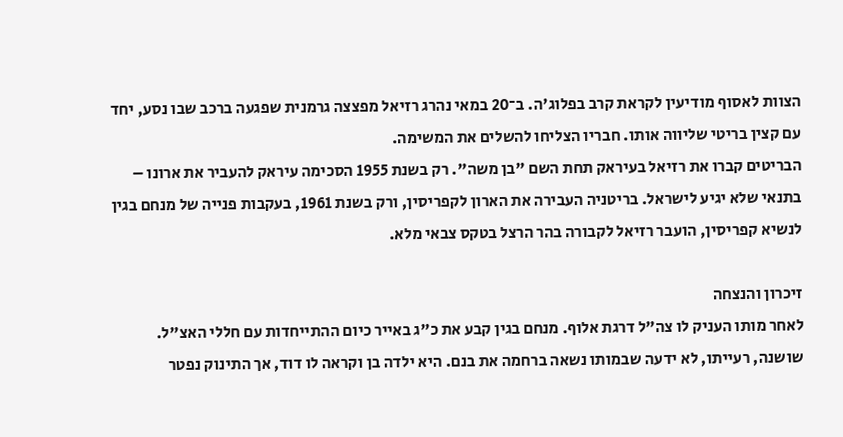הצוות לאסוף מודיעין לקראת קרב בפלוג'ה. ב־20 במאי נהרג רזיאל מפצצה גרמנית שפגעה ברכב שבו נסע, יחד עם קצין בריטי שליווה אותו. חבריו הצליחו להשלים את המשימה.
הבריטים קברו את רזיאל בעיראק תחת השם "בן משה". רק בשנת 1955 הסכימה עיראק להעביר את ארונו – בתנאי שלא יגיע לישראל. בריטניה העבירה את הארון לקפריסין, ורק בשנת 1961, בעקבות פנייה של מנחם בגין לנשיא קפריסין, הועבר רזיאל לקבורה בהר הרצל בטקס צבאי מלא.

זיכרון והנצחה
לאחר מותו העניק לו צה"ל דרגת אלוף. מנחם בגין קבע את כ"ג באייר כיום ההתייחדות עם חללי האצ"ל.
שושנה, רעייתו, לא ידעה שבמותו נשאה ברחמה את בנם. היא ילדה בן וקראה לו דוד, אך התינוק נפטר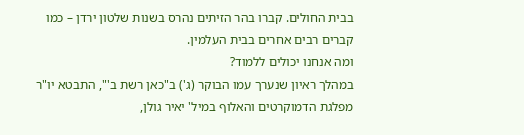בבית החולים. קברו בהר הזיתים נהרס בשנות שלטון ירדן – כמו קברים רבים אחרים בבית העלמין.
ומה אנחנו יכולים ללמוד?
במהלך ראיון שנערך עמו הבוקר (ג') ב"כאן רשת ב'", התבטא יו"ר מפלגת הדמוקרטים והאלוף במיל' יאיר גולן,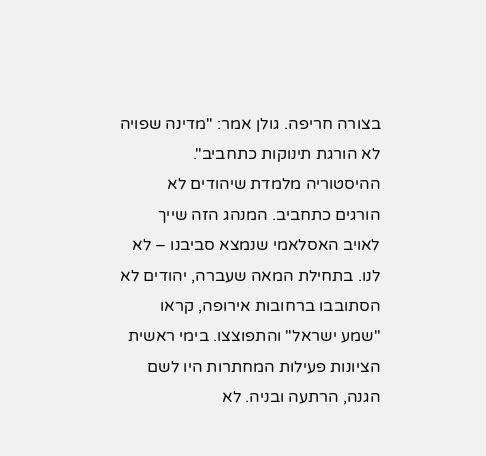בצורה חריפה. גולן אמר: "מדינה שפויה לא הורגת תינוקות כתחביב".
ההיסטוריה מלמדת שיהודים לא הורגים כתחביב. המנהג הזה שייך לאויב האסלאמי שנמצא סביבנו – לא לנו. בתחילת המאה שעברה, יהודים לא הסתובבו ברחובות אירופה, קראו "שמע ישראל" והתפוצצו. בימי ראשית הציונות פעילות המחתרות היו לשם הגנה, הרתעה ובניה. לא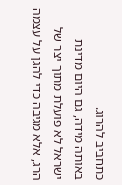כתחביב להרוג.
באותה מידה, גם היום מדינת ישראל לא פועלת מתוך יצר של הרג, אלא מגיבה כדי להגן על עצמה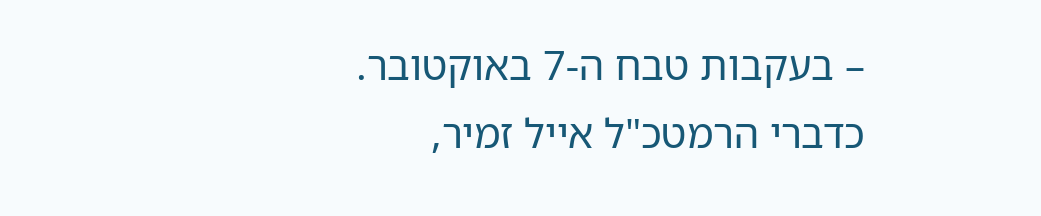– בעקבות טבח ה-7 באוקטובר. כדברי הרמטכ"ל אייל זמיר,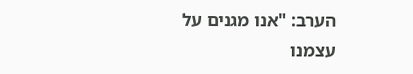הערב: "אנו מגנים על עצמנו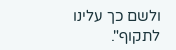ולשם כך עלינו לתקוף".